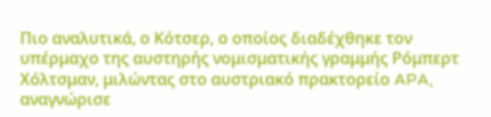Πιο αναλυτικά, ο Κότσερ, ο οποίος διαδέχθηκε τον υπέρμαχο της αυστηρής νομισματικής γραμμής Ρόμπερτ Χόλτσμαν, μιλώντας στο αυστριακό πρακτορείο APA, αναγνώρισε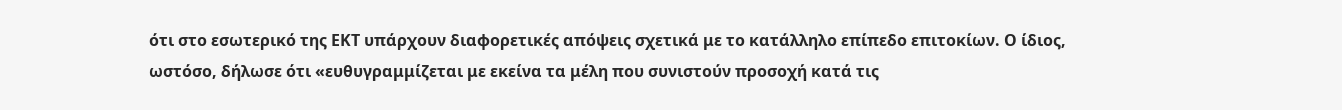ότι στο εσωτερικό της ΕΚΤ υπάρχουν διαφορετικές απόψεις σχετικά με το κατάλληλο επίπεδο επιτοκίων. Ο ίδιος, ωστόσο, δήλωσε ότι «ευθυγραμμίζεται με εκείνα τα μέλη που συνιστούν προσοχή κατά τις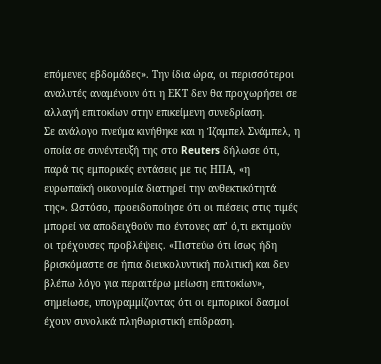επόμενες εβδομάδες». Την ίδια ώρα, οι περισσότεροι αναλυτές αναμένουν ότι η ΕΚΤ δεν θα προχωρήσει σε αλλαγή επιτοκίων στην επικείμενη συνεδρίαση.
Σε ανάλογο πνεύμα κινήθηκε και η Ίζαμπελ Σνάμπελ, η οποία σε συνέντευξή της στο Reuters δήλωσε ότι, παρά τις εμπορικές εντάσεις με τις ΗΠΑ, «η ευρωπαϊκή οικονομία διατηρεί την ανθεκτικότητά της». Ωστόσο, προειδοποίησε ότι οι πιέσεις στις τιμές μπορεί να αποδειχθούν πιο έντονες απ’ ό,τι εκτιμούν οι τρέχουσες προβλέψεις. «Πιστεύω ότι ίσως ήδη βρισκόμαστε σε ήπια διευκολυντική πολιτική και δεν βλέπω λόγο για περαιτέρω μείωση επιτοκίων», σημείωσε, υπογραμμίζοντας ότι οι εμπορικοί δασμοί έχουν συνολικά πληθωριστική επίδραση.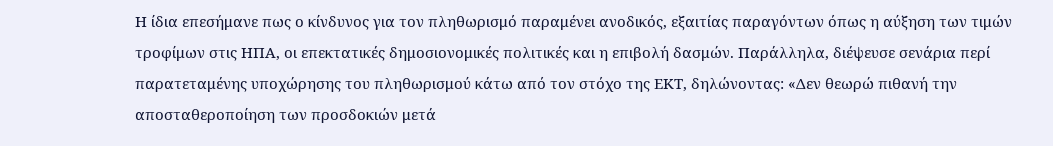Η ίδια επεσήμανε πως ο κίνδυνος για τον πληθωρισμό παραμένει ανοδικός, εξαιτίας παραγόντων όπως η αύξηση των τιμών τροφίμων στις ΗΠΑ, οι επεκτατικές δημοσιονομικές πολιτικές και η επιβολή δασμών. Παράλληλα, διέψευσε σενάρια περί παρατεταμένης υποχώρησης του πληθωρισμού κάτω από τον στόχο της ΕΚΤ, δηλώνοντας: «Δεν θεωρώ πιθανή την αποσταθεροποίηση των προσδοκιών μετά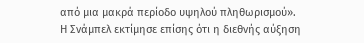από μια μακρά περίοδο υψηλού πληθωρισμού».
Η Σνάμπελ εκτίμησε επίσης ότι η διεθνής αύξηση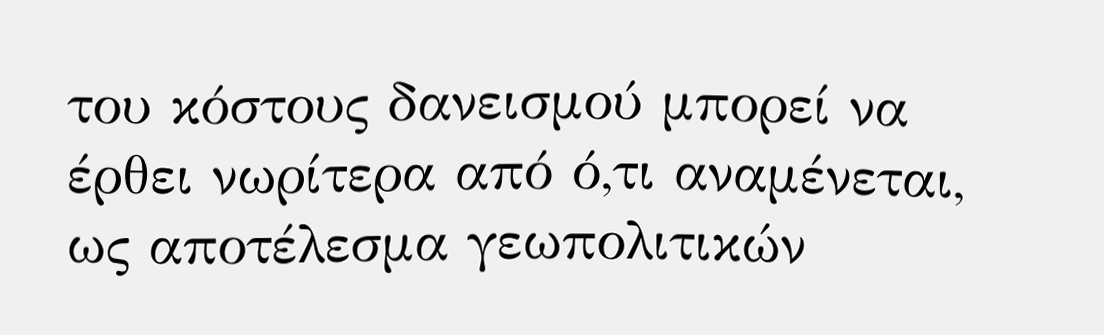του κόστους δανεισμού μπορεί να έρθει νωρίτερα από ό,τι αναμένεται, ως αποτέλεσμα γεωπολιτικών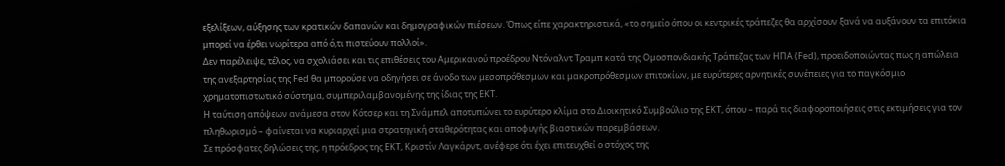εξελίξεων, αύξησης των κρατικών δαπανών και δημογραφικών πιέσεων. Όπως είπε χαρακτηριστικά, «το σημείο όπου οι κεντρικές τράπεζες θα αρχίσουν ξανά να αυξάνουν τα επιτόκια μπορεί να έρθει νωρίτερα από ό,τι πιστεύουν πολλοί».
Δεν παρέλειψε, τέλος, να σχολιάσει και τις επιθέσεις του Αμερικανού προέδρου Ντόναλντ Τραμπ κατά της Ομοσπονδιακής Τράπεζας των ΗΠΑ (Fed), προειδοποιώντας πως η απώλεια της ανεξαρτησίας της Fed θα μπορούσε να οδηγήσει σε άνοδο των μεσοπρόθεσμων και μακροπρόθεσμων επιτοκίων, με ευρύτερες αρνητικές συνέπειες για το παγκόσμιο χρηματοπιστωτικό σύστημα, συμπεριλαμβανομένης της ίδιας της ΕΚΤ.
Η ταύτιση απόψεων ανάμεσα στον Κότσερ και τη Σνάμπελ αποτυπώνει το ευρύτερο κλίμα στο Διοικητικό Συμβούλιο της ΕΚΤ, όπου – παρά τις διαφοροποιήσεις στις εκτιμήσεις για τον πληθωρισμό – φαίνεται να κυριαρχεί μια στρατηγική σταθερότητας και αποφυγής βιαστικών παρεμβάσεων.
Σε πρόσφατες δηλώσεις της, η πρόεδρος της ΕΚΤ, Κριστίν Λαγκάρντ, ανέφερε ότι έχει επιτευχθεί ο στόχος της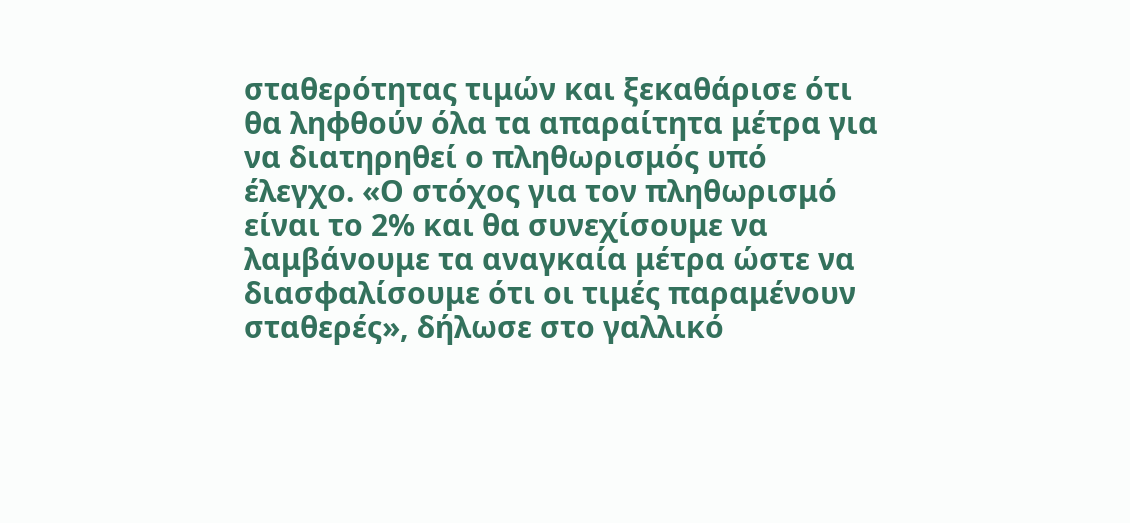σταθερότητας τιμών και ξεκαθάρισε ότι θα ληφθούν όλα τα απαραίτητα μέτρα για να διατηρηθεί ο πληθωρισμός υπό έλεγχο. «Ο στόχος για τον πληθωρισμό είναι το 2% και θα συνεχίσουμε να λαμβάνουμε τα αναγκαία μέτρα ώστε να διασφαλίσουμε ότι οι τιμές παραμένουν σταθερές», δήλωσε στο γαλλικό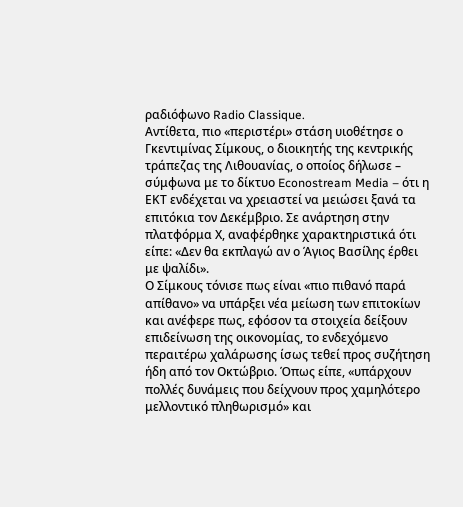ραδιόφωνο Radio Classique.
Αντίθετα, πιο «περιστέρι» στάση υιοθέτησε ο Γκεντιμίνας Σίμκους, ο διοικητής της κεντρικής τράπεζας της Λιθουανίας, ο οποίος δήλωσε – σύμφωνα με το δίκτυο Econostream Media – ότι η ΕΚΤ ενδέχεται να χρειαστεί να μειώσει ξανά τα επιτόκια τον Δεκέμβριο. Σε ανάρτηση στην πλατφόρμα Χ, αναφέρθηκε χαρακτηριστικά ότι είπε: «Δεν θα εκπλαγώ αν ο Άγιος Βασίλης έρθει με ψαλίδι».
Ο Σίμκους τόνισε πως είναι «πιο πιθανό παρά απίθανο» να υπάρξει νέα μείωση των επιτοκίων και ανέφερε πως, εφόσον τα στοιχεία δείξουν επιδείνωση της οικονομίας, το ενδεχόμενο περαιτέρω χαλάρωσης ίσως τεθεί προς συζήτηση ήδη από τον Οκτώβριο. Όπως είπε, «υπάρχουν πολλές δυνάμεις που δείχνουν προς χαμηλότερο μελλοντικό πληθωρισμό» και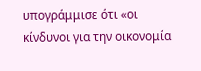υπογράμμισε ότι «οι κίνδυνοι για την οικονομία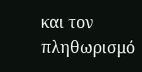και τον πληθωρισμό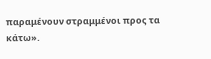παραμένουν στραμμένοι προς τα κάτω».